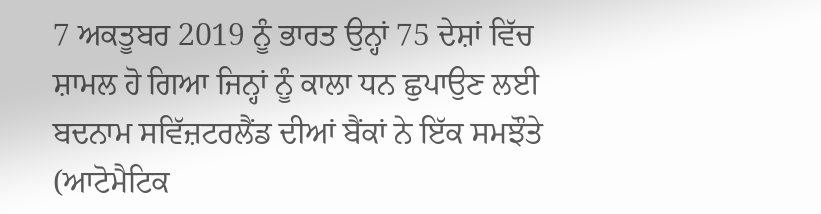7 ਅਕਤੂਬਰ 2019 ਨੂੰ ਭਾਰਤ ਉਨ੍ਹਾਂ 75 ਦੇਸ਼ਾਂ ਵਿੱਚ ਸ਼ਾਮਲ ਹੋ ਗਿਆ ਜਿਨ੍ਹਾਂ ਨੂੰ ਕਾਲਾ ਧਨ ਛੁਪਾਉਣ ਲਈ ਬਦਨਾਮ ਸਵਿੱਜ਼ਟਰਲੈਂਡ ਦੀਆਂ ਬੈਂਕਾਂ ਨੇ ਇੱਕ ਸਮਝੌਤੇ (ਆਟੋਮੈਟਿਕ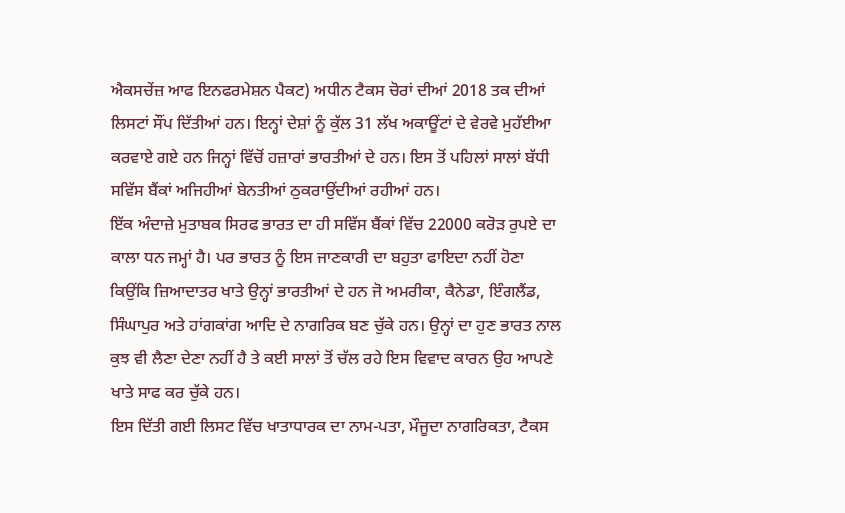ਐਕਸਚੇਂਜ਼ ਆਫ ਇਨਫਰਮੇਸ਼ਨ ਪੈਕਟ) ਅਧੀਨ ਟੈਕਸ ਚੋਰਾਂ ਦੀਆਂ 2018 ਤਕ ਦੀਆਂ ਲਿਸਟਾਂ ਸੌਂਪ ਦਿੱਤੀਆਂ ਹਨ। ਇਨ੍ਹਾਂ ਦੇਸ਼ਾਂ ਨੂੰ ਕੁੱਲ 31 ਲੱਖ ਅਕਾਊਂਟਾਂ ਦੇ ਵੇਰਵੇ ਮੁਹੱਈਆ ਕਰਵਾਏ ਗਏ ਹਨ ਜਿਨ੍ਹਾਂ ਵਿੱਚੋਂ ਹਜ਼ਾਰਾਂ ਭਾਰਤੀਆਂ ਦੇ ਹਨ। ਇਸ ਤੋਂ ਪਹਿਲਾਂ ਸਾਲਾਂ ਬੱਧੀ ਸਵਿੱਸ ਬੈਂਕਾਂ ਅਜਿਹੀਆਂ ਬੇਨਤੀਆਂ ਠੁਕਰਾਉਂਦੀਆਂ ਰਹੀਆਂ ਹਨ।
ਇੱਕ ਅੰਦਾਜ਼ੇ ਮੁਤਾਬਕ ਸਿਰਫ ਭਾਰਤ ਦਾ ਹੀ ਸਵਿੱਸ ਬੈਂਕਾਂ ਵਿੱਚ 22000 ਕਰੋੜ ਰੁਪਏ ਦਾ ਕਾਲਾ ਧਨ ਜਮ੍ਹਾਂ ਹੈ। ਪਰ ਭਾਰਤ ਨੂੰ ਇਸ ਜਾਣਕਾਰੀ ਦਾ ਬਹੁਤਾ ਫਾਇਦਾ ਨਹੀਂ ਹੋਣਾ ਕਿਉਂਕਿ ਜ਼ਿਆਦਾਤਰ ਖਾਤੇ ਉਨ੍ਹਾਂ ਭਾਰਤੀਆਂ ਦੇ ਹਨ ਜੋ ਅਮਰੀਕਾ, ਕੈਨੇਡਾ, ਇੰਗਲੈਂਡ, ਸਿੰਘਾਪੁਰ ਅਤੇ ਹਾਂਗਕਾਂਗ ਆਦਿ ਦੇ ਨਾਗਰਿਕ ਬਣ ਚੁੱਕੇ ਹਨ। ਉਨ੍ਹਾਂ ਦਾ ਹੁਣ ਭਾਰਤ ਨਾਲ ਕੁਝ ਵੀ ਲੈਣਾ ਦੇਣਾ ਨਹੀਂ ਹੈ ਤੇ ਕਈ ਸਾਲਾਂ ਤੋਂ ਚੱਲ ਰਹੇ ਇਸ ਵਿਵਾਦ ਕਾਰਨ ਉਹ ਆਪਣੇ ਖਾਤੇ ਸਾਫ ਕਰ ਚੁੱਕੇ ਹਨ।
ਇਸ ਦਿੱਤੀ ਗਈ ਲਿਸਟ ਵਿੱਚ ਖਾਤਾਧਾਰਕ ਦਾ ਨਾਮ-ਪਤਾ, ਮੌਜੂਦਾ ਨਾਗਰਿਕਤਾ, ਟੈਕਸ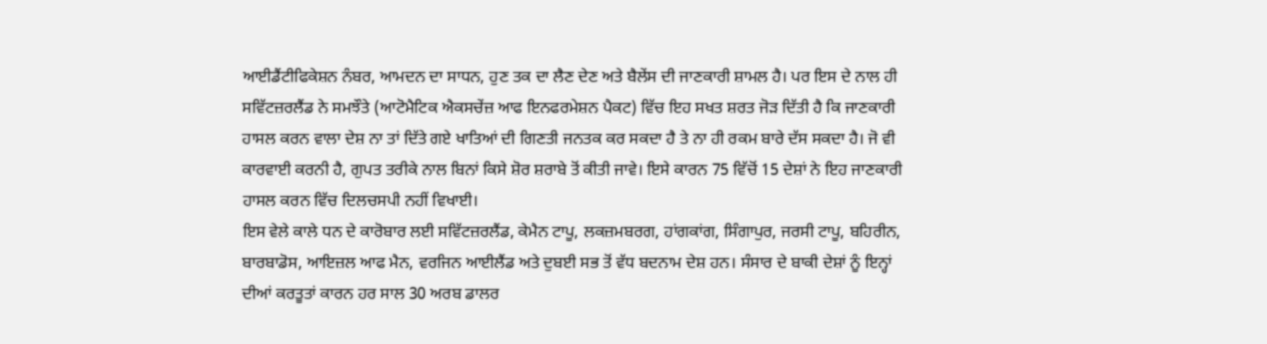ਆਈਡੈਂਟੀਫਿਕੇਸ਼ਨ ਨੰਬਰ, ਆਮਦਨ ਦਾ ਸਾਧਨ, ਹੁਣ ਤਕ ਦਾ ਲੈਣ ਦੇਣ ਅਤੇ ਬੈਲੇਂਸ ਦੀ ਜਾਣਕਾਰੀ ਸ਼ਾਮਲ ਹੈ। ਪਰ ਇਸ ਦੇ ਨਾਲ ਹੀ ਸਵਿੱਟਜ਼ਰਲੈਂਡ ਨੇ ਸਮਝੌਤੇ (ਆਟੋਮੈਟਿਕ ਐਕਸਚੇਂਜ਼ ਆਫ ਇਨਫਰਮੇਸ਼ਨ ਪੈਕਟ) ਵਿੱਚ ਇਹ ਸਖਤ ਸ਼ਰਤ ਜੋੜ ਦਿੱਤੀ ਹੈ ਕਿ ਜਾਣਕਾਰੀ ਹਾਸਲ ਕਰਨ ਵਾਲਾ ਦੇਸ਼ ਨਾ ਤਾਂ ਦਿੱਤੇ ਗਏ ਖਾਤਿਆਂ ਦੀ ਗਿਣਤੀ ਜਨਤਕ ਕਰ ਸਕਦਾ ਹੈ ਤੇ ਨਾ ਹੀ ਰਕਮ ਬਾਰੇ ਦੱਸ ਸਕਦਾ ਹੈ। ਜੋ ਵੀ ਕਾਰਵਾਈ ਕਰਨੀ ਹੈ, ਗੁਪਤ ਤਰੀਕੇ ਨਾਲ ਬਿਨਾਂ ਕਿਸੇ ਸ਼ੋਰ ਸ਼ਰਾਬੇ ਤੋਂ ਕੀਤੀ ਜਾਵੇ। ਇਸੇ ਕਾਰਨ 75 ਵਿੱਚੋਂ 15 ਦੇਸ਼ਾਂ ਨੇ ਇਹ ਜਾਣਕਾਰੀ ਹਾਸਲ ਕਰਨ ਵਿੱਚ ਦਿਲਚਸਪੀ ਨਹੀਂ ਵਿਖਾਈ।
ਇਸ ਵੇਲੇ ਕਾਲੇ ਧਨ ਦੇ ਕਾਰੋਬਾਰ ਲਈ ਸਵਿੱਟਜ਼ਰਲੈਂਡ, ਕੇਮੈਨ ਟਾਪੂ, ਲਕਜ਼ਮਬਰਗ, ਹਾਂਗਕਾਂਗ, ਸਿੰਗਾਪੁਰ, ਜਰਸੀ ਟਾਪੂ, ਬਹਿਰੀਨ, ਬਾਰਬਾਡੋਸ, ਆਇਜ਼ਲ ਆਫ ਮੈਨ, ਵਰਜਿਨ ਆਈਲੈਂਡ ਅਤੇ ਦੁਬਈ ਸਭ ਤੋਂ ਵੱਧ ਬਦਨਾਮ ਦੇਸ਼ ਹਨ। ਸੰਸਾਰ ਦੇ ਬਾਕੀ ਦੇਸ਼ਾਂ ਨੂੰ ਇਨ੍ਹਾਂ ਦੀਆਂ ਕਰਤੂਤਾਂ ਕਾਰਨ ਹਰ ਸਾਲ 30 ਅਰਬ ਡਾਲਰ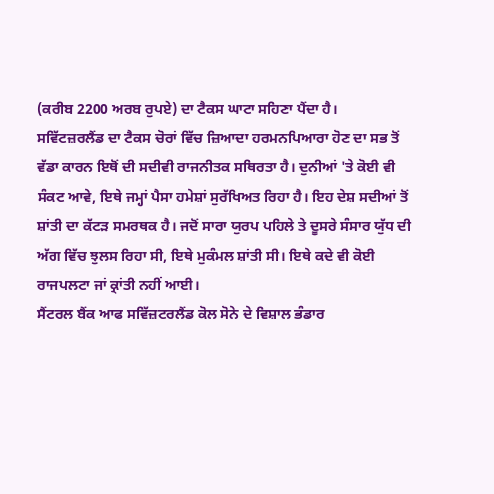(ਕਰੀਬ 2200 ਅਰਬ ਰੁਪਏ) ਦਾ ਟੈਕਸ ਘਾਟਾ ਸਹਿਣਾ ਪੈਂਦਾ ਹੈ।
ਸਵਿੱਟਜ਼ਰਲੈਂਡ ਦਾ ਟੈਕਸ ਚੋਰਾਂ ਵਿੱਚ ਜ਼ਿਆਦਾ ਹਰਮਨਪਿਆਰਾ ਹੋਣ ਦਾ ਸਭ ਤੋਂ ਵੱਡਾ ਕਾਰਨ ਇਥੋਂ ਦੀ ਸਦੀਵੀ ਰਾਜਨੀਤਕ ਸਥਿਰਤਾ ਹੈ। ਦੁਨੀਆਂ 'ਤੇ ਕੋਈ ਵੀ ਸੰਕਟ ਆਵੇ, ਇਥੇ ਜਮ੍ਹਾਂ ਪੈਸਾ ਹਮੇਸ਼ਾਂ ਸੁਰੱਖਿਅਤ ਰਿਹਾ ਹੈ। ਇਹ ਦੇਸ਼ ਸਦੀਆਂ ਤੋਂ ਸ਼ਾਂਤੀ ਦਾ ਕੱਟੜ ਸਮਰਥਕ ਹੈ। ਜਦੋਂ ਸਾਰਾ ਯੁਰਪ ਪਹਿਲੇ ਤੇ ਦੂਸਰੇ ਸੰਸਾਰ ਯੁੱਧ ਦੀ ਅੱਗ ਵਿੱਚ ਝੁਲਸ ਰਿਹਾ ਸੀ, ਇਥੇ ਮੁਕੰਮਲ ਸ਼ਾਂਤੀ ਸੀ। ਇਥੇ ਕਦੇ ਵੀ ਕੋਈ ਰਾਜਪਲਟਾ ਜਾਂ ਕ੍ਰਾਂਤੀ ਨਹੀਂ ਆਈ।
ਸੈਂਟਰਲ ਬੈਂਕ ਆਫ ਸਵਿੱਜ਼ਟਰਲੈਂਡ ਕੋਲ ਸੋਨੇ ਦੇ ਵਿਸ਼ਾਲ ਭੰਡਾਰ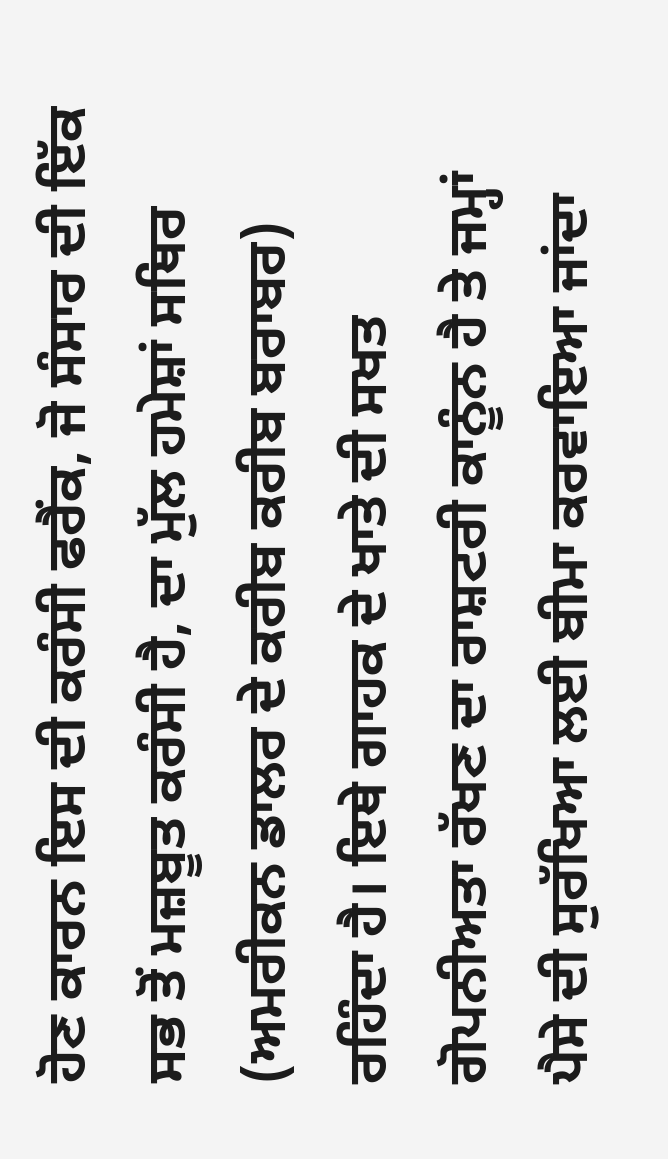ਹੋਣ ਕਾਰਨ ਇਸ ਦੀ ਕਰੰਸੀ ਫਰੈਂਕ, ਜੋ ਸੰਸਾਰ ਦੀ ਇੱਕ ਸਭ ਤੋਂ ਮਜ਼ਬੂਤ ਕਰੰਸੀ ਹੈ, ਦਾ ਮੁੱਲ ਹਮੇਸ਼ਾਂ ਸਥਿਰ (ਅਮਰੀਕਨ ਡਾਲਰ ਦੇ ਕਰੀਬ ਕਰੀਬ ਬਰਾਬਰ) ਰਹਿੰਦਾ ਹੈ। ਇਥੇ ਗਾਹਕ ਦੇ ਖਾਤੇ ਦੀ ਸਖਤ ਗੋਪਨੀਅਤਾ ਰੱਖਣ ਦਾ ਰਾਸ਼ਟਰੀ ਕਾਨੂੰਨ ਹੈ ਤੇ ਜਮ੍ਹਾਂ ਪੈਸੇ ਦੀ ਸੁਰੱਖਿਆ ਲਈ ਬੀਮਾ ਕਰਵਾਇਆ ਜਾਂਦਾ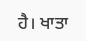ਹੈ। ਖਾਤਾ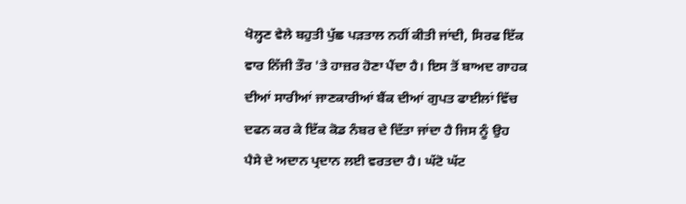ਖੋਲ੍ਹਣ ਵੇਲੇ ਬਹੁਤੀ ਪੁੱਛ ਪੜਤਾਲ ਨਹੀਂ ਕੀਤੀ ਜਾਂਦੀ, ਸਿਰਫ ਇੱਕ ਵਾਰ ਨਿੱਜੀ ਤੌਰ 'ਤੇ ਹਾਜ਼ਰ ਹੋਣਾ ਪੈਂਦਾ ਹੈ। ਇਸ ਤੋਂ ਬਾਅਦ ਗਾਹਕ ਦੀਆਂ ਸਾਰੀਆਂ ਜਾਣਕਾਰੀਆਂ ਬੈਂਕ ਦੀਆਂ ਗੁਪਤ ਫਾਈਲਾਂ ਵਿੱਚ ਦਫਨ ਕਰ ਕੇ ਇੱਕ ਕੋਡ ਨੰਬਰ ਦੇ ਦਿੱਤਾ ਜਾਂਦਾ ਹੈ ਜਿਸ ਨੂੰ ਉਹ ਪੈਸੇ ਦੇ ਅਦਾਨ ਪ੍ਰਦਾਨ ਲਈ ਵਰਤਦਾ ਹੈ। ਘੱਟੋ ਘੱਟ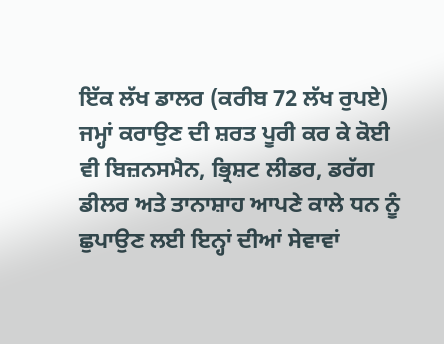ਇੱਕ ਲੱਖ ਡਾਲਰ (ਕਰੀਬ 72 ਲੱਖ ਰੁਪਏ) ਜਮ੍ਹਾਂ ਕਰਾਉਣ ਦੀ ਸ਼ਰਤ ਪੂਰੀ ਕਰ ਕੇ ਕੋਈ ਵੀ ਬਿਜ਼ਨਸਮੈਨ, ਭ੍ਰਿਸ਼ਟ ਲੀਡਰ, ਡਰੱਗ ਡੀਲਰ ਅਤੇ ਤਾਨਾਸ਼ਾਹ ਆਪਣੇ ਕਾਲੇ ਧਨ ਨੂੰ ਛੁਪਾਉਣ ਲਈ ਇਨ੍ਹਾਂ ਦੀਆਂ ਸੇਵਾਵਾਂ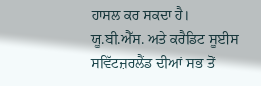ਹਾਸਲ ਕਰ ਸਕਦਾ ਹੈ।
ਯੂ.ਬੀ.ਐੱਸ. ਅਤੇ ਕਰੈਡਿਟ ਸੂਈਸ ਸਵਿੱਟਜ਼ਰਲੈਂਡ ਦੀਆਂ ਸਭ ਤੋਂ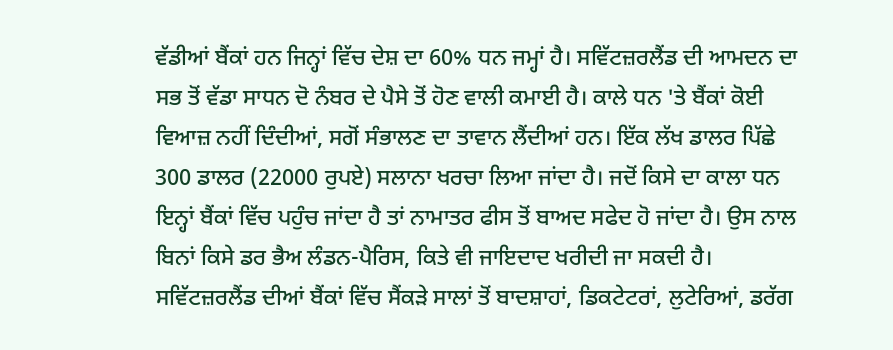ਵੱਡੀਆਂ ਬੈਂਕਾਂ ਹਨ ਜਿਨ੍ਹਾਂ ਵਿੱਚ ਦੇਸ਼ ਦਾ 60% ਧਨ ਜਮ੍ਹਾਂ ਹੈ। ਸਵਿੱਟਜ਼ਰਲੈਂਡ ਦੀ ਆਮਦਨ ਦਾ ਸਭ ਤੋਂ ਵੱਡਾ ਸਾਧਨ ਦੋ ਨੰਬਰ ਦੇ ਪੈਸੇ ਤੋਂ ਹੋਣ ਵਾਲੀ ਕਮਾਈ ਹੈ। ਕਾਲੇ ਧਨ 'ਤੇ ਬੈਂਕਾਂ ਕੋਈ ਵਿਆਜ਼ ਨਹੀਂ ਦਿੰਦੀਆਂ, ਸਗੋਂ ਸੰਭਾਲਣ ਦਾ ਤਾਵਾਨ ਲੈਂਦੀਆਂ ਹਨ। ਇੱਕ ਲੱਖ ਡਾਲਰ ਪਿੱਛੇ 300 ਡਾਲਰ (22000 ਰੁਪਏ) ਸਲਾਨਾ ਖਰਚਾ ਲਿਆ ਜਾਂਦਾ ਹੈ। ਜਦੋਂ ਕਿਸੇ ਦਾ ਕਾਲਾ ਧਨ ਇਨ੍ਹਾਂ ਬੈਂਕਾਂ ਵਿੱਚ ਪਹੁੰਚ ਜਾਂਦਾ ਹੈ ਤਾਂ ਨਾਮਾਤਰ ਫੀਸ ਤੋਂ ਬਾਅਦ ਸਫੇਦ ਹੋ ਜਾਂਦਾ ਹੈ। ਉਸ ਨਾਲ ਬਿਨਾਂ ਕਿਸੇ ਡਰ ਭੈਅ ਲੰਡਨ-ਪੈਰਿਸ, ਕਿਤੇ ਵੀ ਜਾਇਦਾਦ ਖਰੀਦੀ ਜਾ ਸਕਦੀ ਹੈ।
ਸਵਿੱਟਜ਼ਰਲੈਂਡ ਦੀਆਂ ਬੈਂਕਾਂ ਵਿੱਚ ਸੈਂਕੜੇ ਸਾਲਾਂ ਤੋਂ ਬਾਦਸ਼ਾਹਾਂ, ਡਿਕਟੇਟਰਾਂ, ਲੁਟੇਰਿਆਂ, ਡਰੱਗ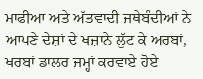ਮਾਫੀਆ ਅਤੇ ਅੱਤਵਾਦੀ ਜਥੇਬੰਦੀਆਂ ਨੇ ਆਪਣੇ ਦੇਸ਼ਾਂ ਦੇ ਖਜ਼ਾਨੇ ਲੁੱਟ ਕੇ ਅਰਬਾਂ, ਖਰਬਾਂ ਡਾਲਰ ਜਮ੍ਹਾਂ ਕਰਵਾਏ ਹੋਏ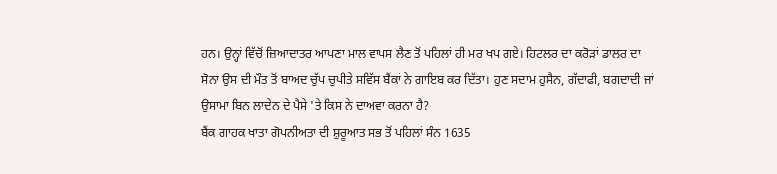ਹਨ। ਉਨ੍ਹਾਂ ਵਿੱਚੋਂ ਜ਼ਿਆਦਾਤਰ ਆਪਣਾ ਮਾਲ ਵਾਪਸ ਲੈਣ ਤੋਂ ਪਹਿਲਾਂ ਹੀ ਮਰ ਖਪ ਗਏ। ਹਿਟਲਰ ਦਾ ਕਰੋੜਾਂ ਡਾਲਰ ਦਾ ਸੋਨਾ ਉਸ ਦੀ ਮੌਤ ਤੋਂ ਬਾਅਦ ਚੁੱਪ ਚੁਪੀਤੇ ਸਵਿੱਸ ਬੈਂਕਾਂ ਨੇ ਗਾਇਬ ਕਰ ਦਿੱਤਾ। ਹੁਣ ਸਦਾਮ ਹੁਸੈਨ, ਗੱਦਾਫੀ, ਬਗਦਾਦੀ ਜਾਂ ਉਸਾਮਾ ਬਿਨ ਲਾਦੇਨ ਦੇ ਪੈਸੇ 'ਤੇ ਕਿਸ ਨੇ ਦਾਅਵਾ ਕਰਨਾ ਹੈ?
ਬੈਂਕ ਗਾਹਕ ਖਾਤਾ ਗੋਪਨੀਅਤਾ ਦੀ ਸ਼ੁਰੂਆਤ ਸਭ ਤੋਂ ਪਹਿਲਾਂ ਸੰਨ 1635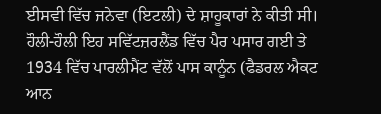ਈਸਵੀ ਵਿੱਚ ਜਨੇਵਾ (ਇਟਲੀ) ਦੇ ਸ਼ਾਹੂਕਾਰਾਂ ਨੇ ਕੀਤੀ ਸੀ। ਹੌਲੀ-ਹੌਲੀ ਇਹ ਸਵਿੱਟਜ਼ਰਲੈਂਡ ਵਿੱਚ ਪੈਰ ਪਸਾਰ ਗਈ ਤੇ 1934 ਵਿੱਚ ਪਾਰਲੀਮੈਂਟ ਵੱਲੋਂ ਪਾਸ ਕਾਨੂੰਨ (ਫੈਡਰਲ ਐਕਟ ਆਨ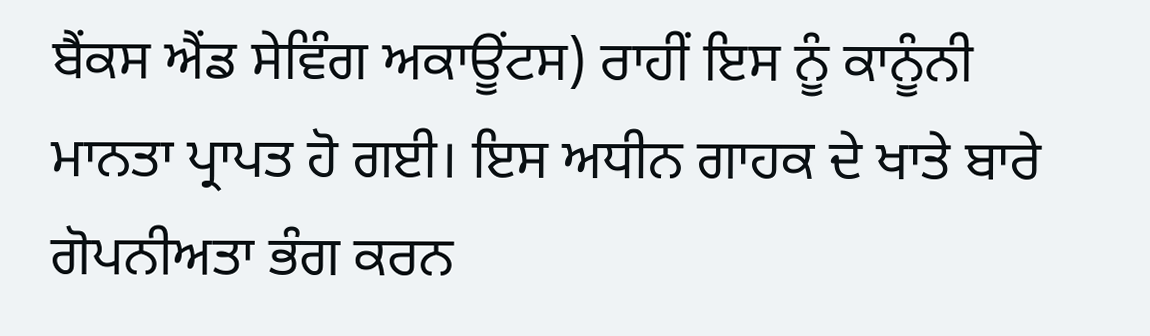ਬੈਂਕਸ ਐਂਡ ਸੇਵਿੰਗ ਅਕਾਊਂਟਸ) ਰਾਹੀਂ ਇਸ ਨੂੰ ਕਾਨੂੰਨੀ ਮਾਨਤਾ ਪ੍ਰਾਪਤ ਹੋ ਗਈ। ਇਸ ਅਧੀਨ ਗਾਹਕ ਦੇ ਖਾਤੇ ਬਾਰੇ ਗੋਪਨੀਅਤਾ ਭੰਗ ਕਰਨ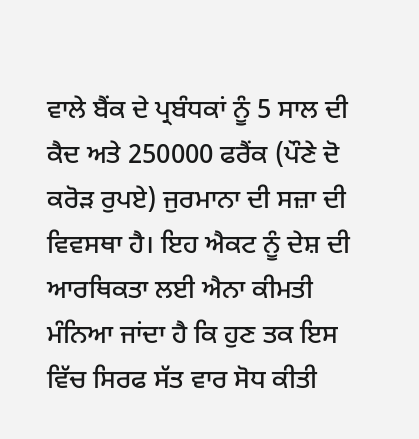ਵਾਲੇ ਬੈਂਕ ਦੇ ਪ੍ਰਬੰਧਕਾਂ ਨੂੰ 5 ਸਾਲ ਦੀ ਕੈਦ ਅਤੇ 250000 ਫਰੈਂਕ (ਪੌਣੇ ਦੋ ਕਰੋੜ ਰੁਪਏ) ਜੁਰਮਾਨਾ ਦੀ ਸਜ਼ਾ ਦੀ ਵਿਵਸਥਾ ਹੈ। ਇਹ ਐਕਟ ਨੂੰ ਦੇਸ਼ ਦੀ ਆਰਥਿਕਤਾ ਲਈ ਐਨਾ ਕੀਮਤੀ ਮੰਨਿਆ ਜਾਂਦਾ ਹੈ ਕਿ ਹੁਣ ਤਕ ਇਸ ਵਿੱਚ ਸਿਰਫ ਸੱਤ ਵਾਰ ਸੋਧ ਕੀਤੀ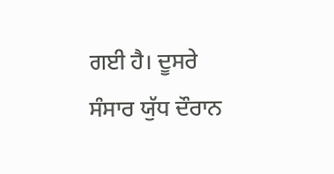ਗਈ ਹੈ। ਦੂਸਰੇ ਸੰਸਾਰ ਯੁੱਧ ਦੌਰਾਨ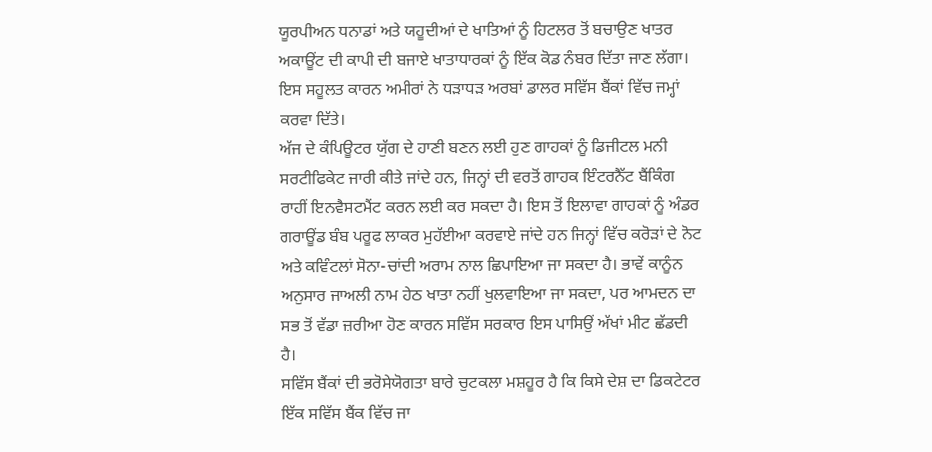ਯੂਰਪੀਅਨ ਧਨਾਡਾਂ ਅਤੇ ਯਹੂਦੀਆਂ ਦੇ ਖਾਤਿਆਂ ਨੂੰ ਹਿਟਲਰ ਤੋਂ ਬਚਾਉਣ ਖਾਤਰ ਅਕਾਊਂਟ ਦੀ ਕਾਪੀ ਦੀ ਬਜਾਏ ਖਾਤਾਧਾਰਕਾਂ ਨੂੰ ਇੱਕ ਕੋਡ ਨੰਬਰ ਦਿੱਤਾ ਜਾਣ ਲੱਗਾ। ਇਸ ਸਹੂਲਤ ਕਾਰਨ ਅਮੀਰਾਂ ਨੇ ਧੜਾਧੜ ਅਰਬਾਂ ਡਾਲਰ ਸਵਿੱਸ ਬੈਂਕਾਂ ਵਿੱਚ ਜਮ੍ਹਾਂ ਕਰਵਾ ਦਿੱਤੇ।
ਅੱਜ ਦੇ ਕੰਪਿਊਟਰ ਯੁੱਗ ਦੇ ਹਾਣੀ ਬਣਨ ਲਈ ਹੁਣ ਗਾਹਕਾਂ ਨੂੰ ਡਿਜੀਟਲ ਮਨੀ ਸਰਟੀਫਿਕੇਟ ਜਾਰੀ ਕੀਤੇ ਜਾਂਦੇ ਹਨ, ਜਿਨ੍ਹਾਂ ਦੀ ਵਰਤੋਂ ਗਾਹਕ ਇੰਟਰਨੈੱਟ ਬੈਂਕਿੰਗ ਰਾਹੀਂ ਇਨਵੈਸਟਮੈਂਟ ਕਰਨ ਲਈ ਕਰ ਸਕਦਾ ਹੈ। ਇਸ ਤੋਂ ਇਲਾਵਾ ਗਾਹਕਾਂ ਨੂੰ ਅੰਡਰ ਗਰਾਊਂਡ ਬੰਬ ਪਰੂਫ ਲਾਕਰ ਮੁਹੱਈਆ ਕਰਵਾਏ ਜਾਂਦੇ ਹਨ ਜਿਨ੍ਹਾਂ ਵਿੱਚ ਕਰੋੜਾਂ ਦੇ ਨੋਟ ਅਤੇ ਕਵਿੰਟਲਾਂ ਸੋਨਾ-ਚਾਂਦੀ ਅਰਾਮ ਨਾਲ ਛਿਪਾਇਆ ਜਾ ਸਕਦਾ ਹੈ। ਭਾਵੇਂ ਕਾਨੂੰਨ ਅਨੁਸਾਰ ਜਾਅਲੀ ਨਾਮ ਹੇਠ ਖਾਤਾ ਨਹੀਂ ਖੁਲਵਾਇਆ ਜਾ ਸਕਦਾ, ਪਰ ਆਮਦਨ ਦਾ ਸਭ ਤੋਂ ਵੱਡਾ ਜ਼ਰੀਆ ਹੋਣ ਕਾਰਨ ਸਵਿੱਸ ਸਰਕਾਰ ਇਸ ਪਾਸਿਉਂ ਅੱਖਾਂ ਮੀਟ ਛੱਡਦੀ ਹੈ।
ਸਵਿੱਸ ਬੈਂਕਾਂ ਦੀ ਭਰੋਸੇਯੋਗਤਾ ਬਾਰੇ ਚੁਟਕਲਾ ਮਸ਼ਹੂਰ ਹੈ ਕਿ ਕਿਸੇ ਦੇਸ਼ ਦਾ ਡਿਕਟੇਟਰ ਇੱਕ ਸਵਿੱਸ ਬੈਂਕ ਵਿੱਚ ਜਾ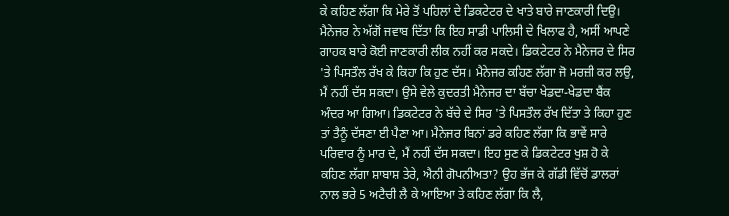ਕੇ ਕਹਿਣ ਲੱਗਾ ਕਿ ਮੇਰੇ ਤੋਂ ਪਹਿਲਾਂ ਦੇ ਡਿਕਟੇਟਰ ਦੇ ਖਾਤੇ ਬਾਰੇ ਜਾਣਕਾਰੀ ਦਿਉ। ਮੈਨੇਜਰ ਨੇ ਅੱਗੋਂ ਜਵਾਬ ਦਿੱਤਾ ਕਿ ਇਹ ਸਾਡੀ ਪਾਲਿਸੀ ਦੇ ਖਿਲਾਫ ਹੈ, ਅਸੀਂ ਆਪਣੇ ਗਾਹਕ ਬਾਰੇ ਕੋਈ ਜਾਣਕਾਰੀ ਲੀਕ ਨਹੀਂ ਕਰ ਸਕਦੇ। ਡਿਕਟੇਟਰ ਨੇ ਮੈਨੇਜਰ ਦੇ ਸਿਰ 'ਤੇ ਪਿਸਤੌਲ ਰੱਖ ਕੇ ਕਿਹਾ ਕਿ ਹੁਣ ਦੱਸ। ਮੈਨੇਜਰ ਕਹਿਣ ਲੱਗਾ ਜੋ ਮਰਜ਼ੀ ਕਰ ਲਉ, ਮੈਂ ਨਹੀਂ ਦੱਸ ਸਕਦਾ। ਉਸੇ ਵੇਲੇ ਕੁਦਰਤੀ ਮੈਨੇਜਰ ਦਾ ਬੱਚਾ ਖੇਡਦਾ-ਖੇਡਦਾ ਬੈਂਕ ਅੰਦਰ ਆ ਗਿਆ। ਡਿਕਟੇਟਰ ਨੇ ਬੱਚੇ ਦੇ ਸਿਰ 'ਤੇ ਪਿਸਤੌਲ ਰੱਖ ਦਿੱਤਾ ਤੇ ਕਿਹਾ ਹੁਣ ਤਾਂ ਤੈਨੂੰ ਦੱਸਣਾ ਈ ਪੈਣਾ ਆ। ਮੈਨੇਜਰ ਬਿਨਾਂ ਡਰੇ ਕਹਿਣ ਲੱਗਾ ਕਿ ਭਾਵੇਂ ਸਾਰੇ ਪਰਿਵਾਰ ਨੂੰ ਮਾਰ ਦੇ, ਮੈਂ ਨਹੀਂ ਦੱਸ ਸਕਦਾ। ਇਹ ਸੁਣ ਕੇ ਡਿਕਟੇਟਰ ਖੁਸ਼ ਹੋ ਕੇ ਕਹਿਣ ਲੱਗਾ ਸ਼ਾਬਾਸ਼ ਤੇਰੇ, ਐਨੀ ਗੋਪਨੀਅਤਾ? ਉਹ ਭੱਜ ਕੇ ਗੱਡੀ ਵਿੱਚੋਂ ਡਾਲਰਾਂ ਨਾਲ ਭਰੇ 5 ਅਟੈਚੀ ਲੈ ਕੇ ਆਇਆ ਤੇ ਕਹਿਣ ਲੱਗਾ ਕਿ ਲੈ,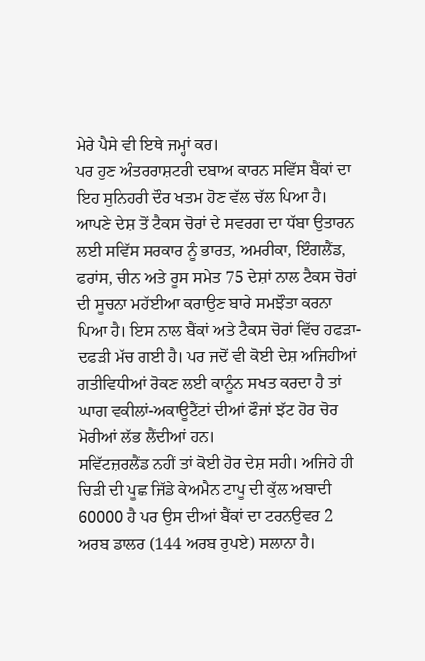ਮੇਰੇ ਪੈਸੇ ਵੀ ਇਥੇ ਜਮ੍ਹਾਂ ਕਰ।
ਪਰ ਹੁਣ ਅੰਤਰਰਾਸ਼ਟਰੀ ਦਬਾਅ ਕਾਰਨ ਸਵਿੱਸ ਬੈਂਕਾਂ ਦਾ ਇਹ ਸੁਨਿਹਰੀ ਦੌਰ ਖਤਮ ਹੋਣ ਵੱਲ ਚੱਲ ਪਿਆ ਹੈ। ਆਪਣੇ ਦੇਸ਼ ਤੋਂ ਟੈਕਸ ਚੋਰਾਂ ਦੇ ਸਵਰਗ ਦਾ ਧੱਬਾ ਉਤਾਰਨ ਲਈ ਸਵਿੱਸ ਸਰਕਾਰ ਨੂੰ ਭਾਰਤ, ਅਮਰੀਕਾ, ਇੰਗਲੈਂਡ, ਫਰਾਂਸ, ਚੀਨ ਅਤੇ ਰੂਸ ਸਮੇਤ 75 ਦੇਸ਼ਾਂ ਨਾਲ ਟੈਕਸ ਚੋਰਾਂ ਦੀ ਸੂਚਨਾ ਮਹੱਈਆ ਕਰਾਉਣ ਬਾਰੇ ਸਮਝੌਤਾ ਕਰਨਾ ਪਿਆ ਹੈ। ਇਸ ਨਾਲ ਬੈਂਕਾਂ ਅਤੇ ਟੈਕਸ ਚੋਰਾਂ ਵਿੱਚ ਹਫੜਾ-ਦਫੜੀ ਮੱਚ ਗਈ ਹੈ। ਪਰ ਜਦੋਂ ਵੀ ਕੋਈ ਦੇਸ਼ ਅਜਿਹੀਆਂ ਗਤੀਵਿਧੀਆਂ ਰੋਕਣ ਲਈ ਕਾਨੂੰਨ ਸਖਤ ਕਰਦਾ ਹੈ ਤਾਂ ਘਾਗ ਵਕੀਲਾਂ-ਅਕਾਊਟੈਂਟਾਂ ਦੀਆਂ ਫੌਜਾਂ ਝੱਟ ਹੋਰ ਚੋਰ ਮੋਰੀਆਂ ਲੱਭ ਲੈਂਦੀਆਂ ਹਨ।
ਸਵਿੱਟਜ਼ਰਲੈਂਡ ਨਹੀਂ ਤਾਂ ਕੋਈ ਹੋਰ ਦੇਸ਼ ਸਹੀ। ਅਜਿਹੇ ਹੀ ਚਿੜੀ ਦੀ ਪੂਛ ਜਿੱਡੇ ਕੇਅਮੈਨ ਟਾਪੂ ਦੀ ਕੁੱਲ ਅਬਾਦੀ 60000 ਹੈ ਪਰ ਉਸ ਦੀਆਂ ਬੈਂਕਾਂ ਦਾ ਟਰਨਉਵਰ 2 ਅਰਬ ਡਾਲਰ (144 ਅਰਬ ਰੁਪਏ) ਸਲਾਨਾ ਹੈ।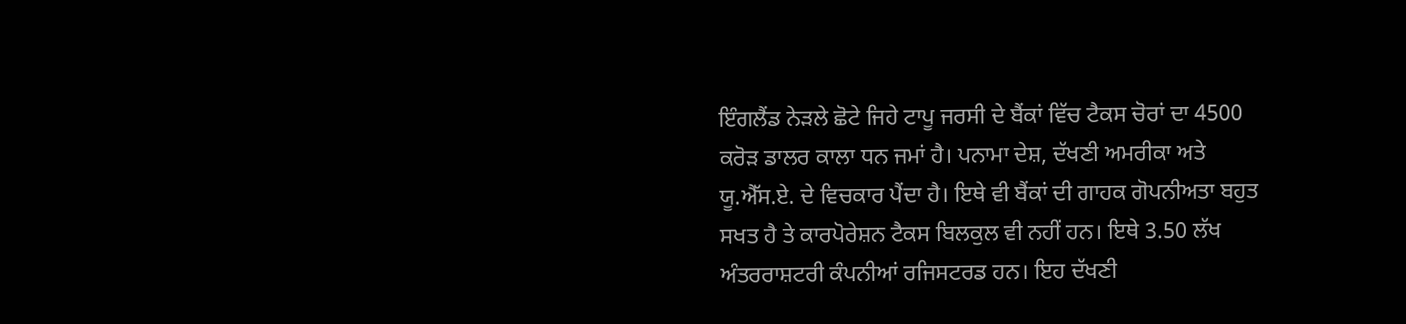ਇੰਗਲੈਂਡ ਨੇੜਲੇ ਛੋਟੇ ਜਿਹੇ ਟਾਪੂ ਜਰਸੀ ਦੇ ਬੈਂਕਾਂ ਵਿੱਚ ਟੈਕਸ ਚੋਰਾਂ ਦਾ 4500 ਕਰੋੜ ਡਾਲਰ ਕਾਲਾ ਧਨ ਜਮਾਂ ਹੈ। ਪਨਾਮਾ ਦੇਸ਼, ਦੱਖਣੀ ਅਮਰੀਕਾ ਅਤੇ ਯੂ.ਐੱਸ.ਏ. ਦੇ ਵਿਚਕਾਰ ਪੈਂਦਾ ਹੈ। ਇਥੇ ਵੀ ਬੈਂਕਾਂ ਦੀ ਗਾਹਕ ਗੋਪਨੀਅਤਾ ਬਹੁਤ ਸਖਤ ਹੈ ਤੇ ਕਾਰਪੋਰੇਸ਼ਨ ਟੈਕਸ ਬਿਲਕੁਲ ਵੀ ਨਹੀਂ ਹਨ। ਇਥੇ 3.50 ਲੱਖ ਅੰਤਰਰਾਸ਼ਟਰੀ ਕੰਪਨੀਆਂ ਰਜਿਸਟਰਡ ਹਨ। ਇਹ ਦੱਖਣੀ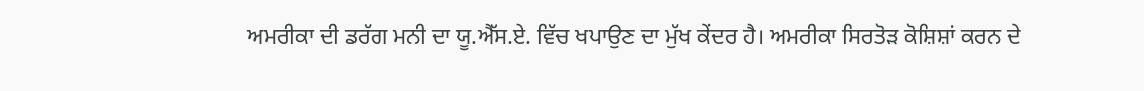ਅਮਰੀਕਾ ਦੀ ਡਰੱਗ ਮਨੀ ਦਾ ਯੂ.ਐੱਸ.ਏ. ਵਿੱਚ ਖਪਾਉਣ ਦਾ ਮੁੱਖ ਕੇਂਦਰ ਹੈ। ਅਮਰੀਕਾ ਸਿਰਤੋੜ ਕੋਸ਼ਿਸ਼ਾਂ ਕਰਨ ਦੇ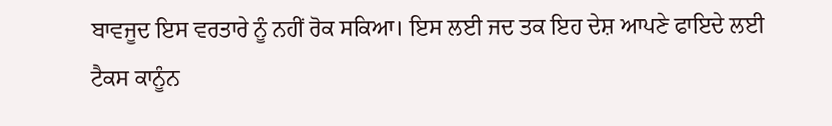ਬਾਵਜੂਦ ਇਸ ਵਰਤਾਰੇ ਨੂੰ ਨਹੀਂ ਰੋਕ ਸਕਿਆ। ਇਸ ਲਈ ਜਦ ਤਕ ਇਹ ਦੇਸ਼ ਆਪਣੇ ਫਾਇਦੇ ਲਈ ਟੈਕਸ ਕਾਨੂੰਨ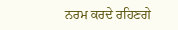ਨਰਮ ਕਰਦੇ ਰਹਿਣਗੇ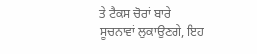ਤੇ ਟੈਕਸ ਚੋਰਾਂ ਬਾਰੇ ਸੂਚਨਾਵਾਂ ਲੁਕਾਉਣਗੇ, ਇਹ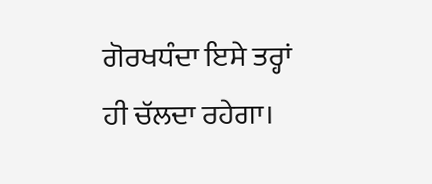ਗੋਰਖਧੰਦਾ ਇਸੇ ਤਰ੍ਹਾਂ ਹੀ ਚੱਲਦਾ ਰਹੇਗਾ।